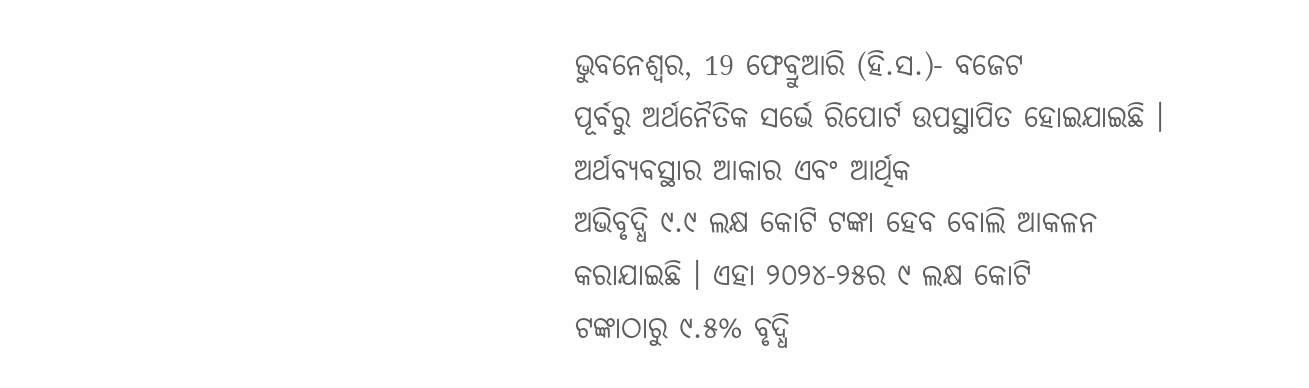ଭୁବନେଶ୍ୱର, 19 ଫେବ୍ରୁଆରି (ହି.ସ.)- ବଜେଟ
ପୂର୍ବରୁ ଅର୍ଥନୈତିକ ସର୍ଭେ ରିପୋର୍ଟ ଉପସ୍ଥାପିତ ହୋଇଯାଇଛି । ଅର୍ଥବ୍ୟବସ୍ଥାର ଆକାର ଏବଂ ଆର୍ଥିକ
ଅଭିବୃଦ୍ଧି ୯.୯ ଲକ୍ଷ କୋଟି ଟଙ୍କା ହେବ ବୋଲି ଆକଳନ କରାଯାଇଛି । ଏହା ୨୦୨୪-୨୫ର ୯ ଲକ୍ଷ କୋଟି
ଟଙ୍କାଠାରୁ ୯.୫% ବୃଦ୍ଧି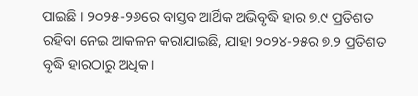ପାଇଛି । ୨୦୨୫-୨୬ରେ ବାସ୍ତବ ଆର୍ଥିକ ଅଭିବୃଦ୍ଧି ହାର ୭.୯ ପ୍ରତିଶତ
ରହିବା ନେଇ ଆକଳନ କରାଯାଇଛି, ଯାହା ୨୦୨୪-୨୫ର ୭.୨ ପ୍ରତିଶତ ବୃଦ୍ଧି ହାରଠାରୁ ଅଧିକ।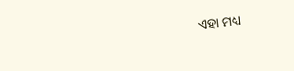ଏହା ମଧ୍ୟ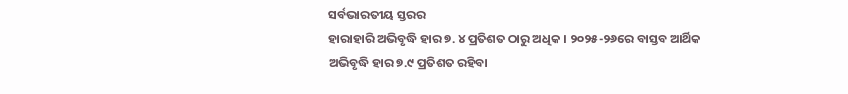ସର୍ବଭାରତୀୟ ସ୍ତରର
ହାରାହାରି ଅଭିବୃଦ୍ଧି ହାର ୭. ୪ ପ୍ରତିଶତ ଠାରୁ ଅଧିକ । ୨୦୨୫-୨୬ରେ ବାସ୍ତବ ଆର୍ଥିକ
ଅଭିବୃଦ୍ଧି ହାର ୭.୯ ପ୍ରତିଶତ ରହିବା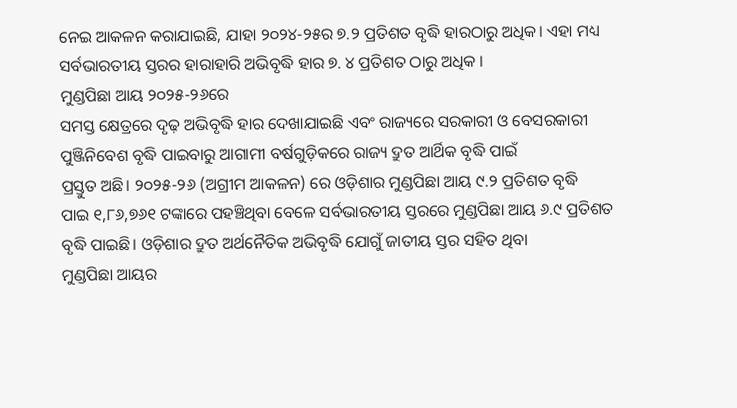ନେଇ ଆକଳନ କରାଯାଇଛି, ଯାହା ୨୦୨୪-୨୫ର ୭.୨ ପ୍ରତିଶତ ବୃଦ୍ଧି ହାରଠାରୁ ଅଧିକ। ଏହା ମଧ୍ୟ
ସର୍ବଭାରତୀୟ ସ୍ତରର ହାରାହାରି ଅଭିବୃଦ୍ଧି ହାର ୭. ୪ ପ୍ରତିଶତ ଠାରୁ ଅଧିକ ।
ମୁଣ୍ଡପିଛା ଆୟ ୨୦୨୫-୨୬ରେ
ସମସ୍ତ କ୍ଷେତ୍ରରେ ଦୃଢ଼ ଅଭିବୃଦ୍ଧି ହାର ଦେଖାଯାଇଛି ଏବଂ ରାଜ୍ୟରେ ସରକାରୀ ଓ ବେସରକାରୀ
ପୁଞ୍ଜିନିବେଶ ବୃଦ୍ଧି ପାଇବାରୁ ଆଗାମୀ ବର୍ଷଗୁଡ଼ିକରେ ରାଜ୍ୟ ଦ୍ରୁତ ଆର୍ଥିକ ବୃଦ୍ଧି ପାଇଁ
ପ୍ରସ୍ତୁତ ଅଛି। ୨୦୨୫-୨୬ (ଅଗ୍ରୀମ ଆକଳନ) ରେ ଓଡ଼ିଶାର ମୁଣ୍ଡପିଛା ଆୟ ୯.୨ ପ୍ରତିଶତ ବୃଦ୍ଧି
ପାଇ ୧,୮୬,୭୬୧ ଟଙ୍କାରେ ପହଞ୍ଚିଥିବା ବେଳେ ସର୍ବଭାରତୀୟ ସ୍ତରରେ ମୁଣ୍ଡପିଛା ଆୟ ୬.୯ ପ୍ରତିଶତ
ବୃଦ୍ଧି ପାଇଛି। ଓଡ଼ିଶାର ଦ୍ରୁତ ଅର୍ଥନୈତିକ ଅଭିବୃଦ୍ଧି ଯୋଗୁଁ ଜାତୀୟ ସ୍ତର ସହିତ ଥିବା
ମୁଣ୍ଡପିଛା ଆୟର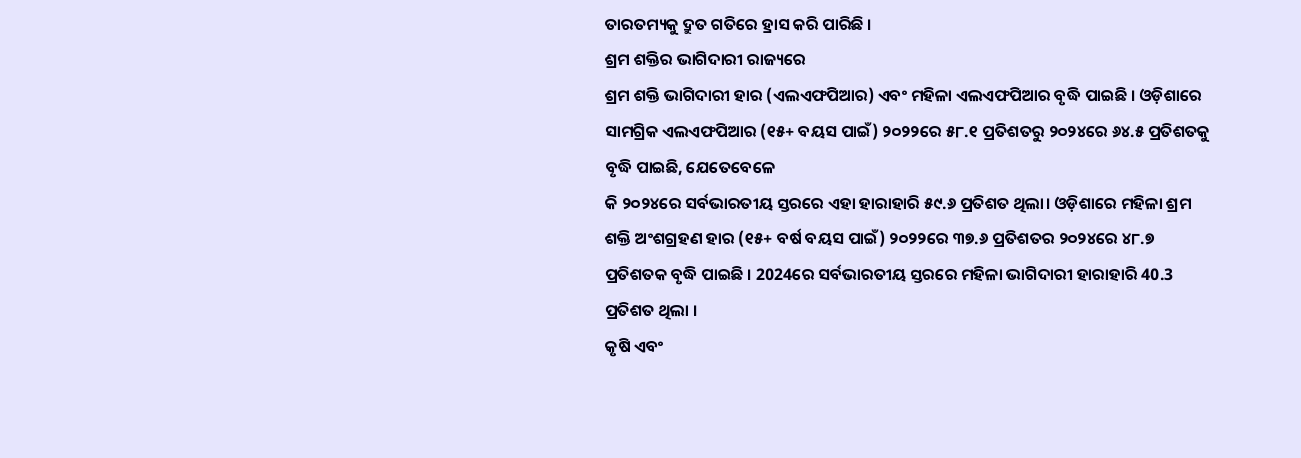ତାରତମ୍ୟକୁ ଦ୍ରୁତ ଗତିରେ ହ୍ରାସ କରି ପାରିଛି ।
ଶ୍ରମ ଶକ୍ତିର ଭାଗିଦାରୀ ରାଜ୍ୟରେ
ଶ୍ରମ ଶକ୍ତି ଭାଗିଦାରୀ ହାର (ଏଲଏଫପିଆର) ଏବଂ ମହିଳା ଏଲଏଫପିଆର ବୃଦ୍ଧି ପାଇଛି । ଓଡ଼ିଶାରେ
ସାମଗ୍ରିକ ଏଲଏଫପିଆର (୧୫+ ବୟସ ପାଇଁ) ୨୦୨୨ରେ ୫୮.୧ ପ୍ରତିଶତରୁ ୨୦୨୪ରେ ୬୪.୫ ପ୍ରତିଶତକୁ
ବୃଦ୍ଧି ପାଇଛି, ଯେତେବେଳେ
କି ୨୦୨୪ରେ ସର୍ବଭାରତୀୟ ସ୍ତରରେ ଏହା ହାରାହାରି ୫୯.୬ ପ୍ରତିଶତ ଥିଲା। ଓଡ଼ିଶାରେ ମହିଳା ଶ୍ରମ
ଶକ୍ତି ଅଂଶଗ୍ରହଣ ହାର (୧୫+ ବର୍ଷ ବୟସ ପାଇଁ) ୨୦୨୨ରେ ୩୭.୬ ପ୍ରତିଶତର ୨୦୨୪ରେ ୪୮.୭
ପ୍ରତିଶତକ ବୃଦ୍ଧି ପାଇଛି । 2024ରେ ସର୍ବଭାରତୀୟ ସ୍ତରରେ ମହିଳା ଭାଗିଦାରୀ ହାରାହାରି 40.3
ପ୍ରତିଶତ ଥିଲା ।
କୃଷି ଏବଂ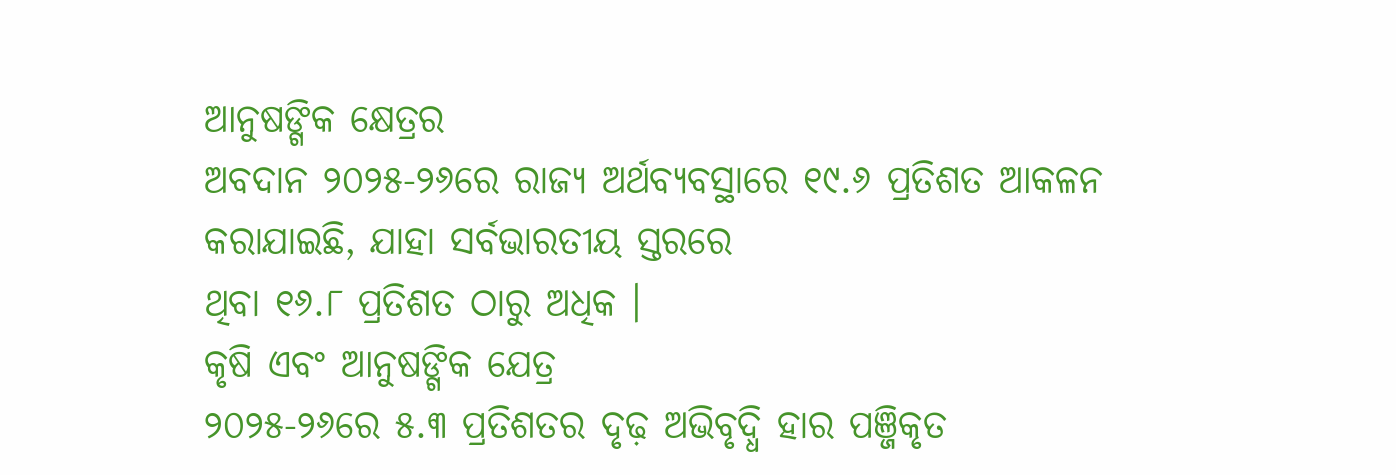ଆନୁଷଙ୍ଗିକ କ୍ଷେତ୍ରର
ଅବଦାନ ୨୦୨୫-୨୬ରେ ରାଜ୍ୟ ଅର୍ଥବ୍ୟବସ୍ଥାରେ ୧୯.୬ ପ୍ରତିଶତ ଆକଳନ କରାଯାଇଛି, ଯାହା ସର୍ବଭାରତୀୟ ସ୍ତରରେ
ଥିବା ୧୬.୮ ପ୍ରତିଶତ ଠାରୁ ଅଧିକ ।
କୃଷି ଏବଂ ଆନୁଷଙ୍ଗିକ ଯେତ୍ର
୨୦୨୫-୨୬ରେ ୫.୩ ପ୍ରତିଶତର ଦୃଢ଼ ଅଭିବୃଦ୍ଧି ହାର ପଞ୍ଜିକୃତ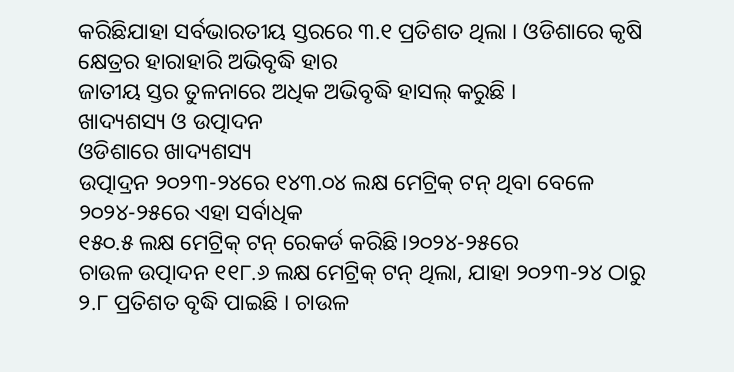କରିଛିଯାହା ସର୍ବଭାରତୀୟ ସ୍ତରରେ ୩.୧ ପ୍ରତିଶତ ଥିଲା । ଓଡିଶାରେ କୃଷି କ୍ଷେତ୍ରର ହାରାହାରି ଅଭିବୃଦ୍ଧି ହାର
ଜାତୀୟ ସ୍ତର ତୁଳନାରେ ଅଧିକ ଅଭିବୃଦ୍ଧି ହାସଲ୍ କରୁଛି ।
ଖାଦ୍ୟଶସ୍ୟ ଓ ଉତ୍ପାଦନ
ଓଡିଶାରେ ଖାଦ୍ୟଶସ୍ୟ
ଉତ୍ପାଦ୍ରନ ୨୦୨୩-୨୪ରେ ୧୪୩.୦୪ ଲକ୍ଷ ମେଟ୍ରିକ୍ ଟନ୍ ଥିବା ବେଳେ ୨୦୨୪-୨୫ରେ ଏହା ସର୍ବାଧିକ
୧୫୦.୫ ଲକ୍ଷ ମେଟ୍ରିକ୍ ଟନ୍ ରେକର୍ଡ କରିଛି।୨୦୨୪-୨୫ରେ
ଚାଉଳ ଉତ୍ପାଦନ ୧୧୮.୬ ଲକ୍ଷ ମେଟ୍ରିକ୍ ଟନ୍ ଥିଲା, ଯାହା ୨୦୨୩-୨୪ ଠାରୁ
୨.୮ ପ୍ରତିଶତ ବୃଦ୍ଧି ପାଇଛି । ଚାଉଳ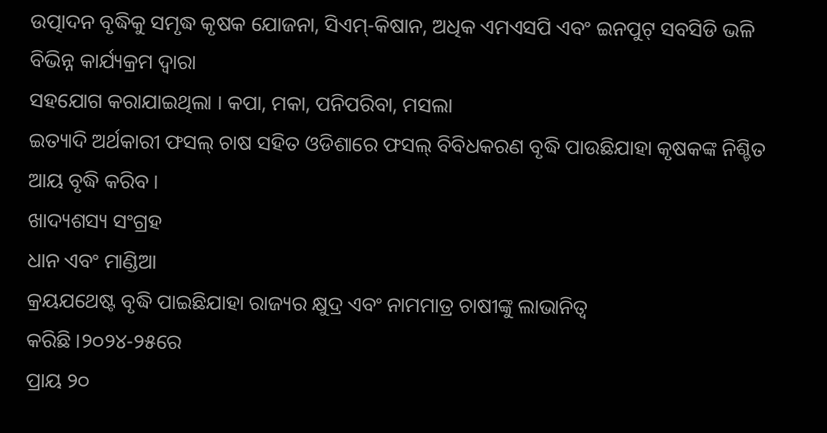ଉତ୍ପାଦନ ବୃଦ୍ଧିକୁ ସମୃଦ୍ଧ କୃଷକ ଯୋଜନା, ସିଏମ୍-କିଷାନ, ଅଧିକ ଏମଏସପି ଏବଂ ଇନପୁଟ୍ ସବସିଡି ଭଳି ବିଭିନ୍ନ କାର୍ଯ୍ୟକ୍ରମ ଦ୍ୱାରା
ସହଯୋଗ କରାଯାଇଥିଲା । କପା, ମକା, ପନିପରିବା, ମସଲା
ଇତ୍ୟାଦି ଅର୍ଥକାରୀ ଫସଲ୍ ଚାଷ ସହିତ ଓଡିଶାରେ ଫସଲ୍ ବିବିଧକରଣ ବୃଦ୍ଧି ପାଉଛିଯାହା କୃଷକଙ୍କ ନିଶ୍ଚିତ ଆୟ ବୃଦ୍ଧି କରିବ ।
ଖାଦ୍ୟଶସ୍ୟ ସଂଗ୍ରହ
ଧାନ ଏବଂ ମାଣ୍ଡିଆ
କ୍ରୟଯଥେଷ୍ଟ ବୃଦ୍ଧି ପାଇଛିଯାହା ରାଜ୍ୟର କ୍ଷୁଦ୍ର ଏବଂ ନାମମାତ୍ର ଚାଷୀଙ୍କୁ ଲାଭାନିତ୍ୱ
କରିଛି ।୨୦୨୪-୨୫ରେ
ପ୍ରାୟ ୨୦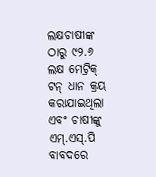ଲକ୍ଷଚାଷୀଙ୍କ ଠାରୁ ୯୨.୬ ଲକ୍ଷ ମେଟ୍ରିକ୍ ଟନ୍ ଧାନ କ୍ରୟ କରାଯାଇଥିଲା ଏବଂ ଚାଷୀଙ୍କୁ
ଏମ୍.ଏସ୍.ପି ବାବଦରେ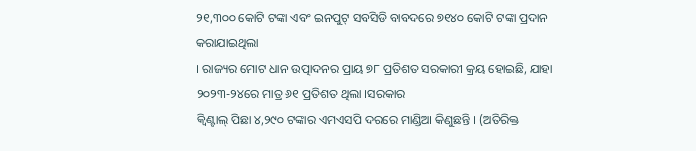୨୧,୩୦୦ କୋଟି ଟଙ୍କା ଏବଂ ଇନପୁଟ୍ ସବସିଡି ବାବଦରେ ୭୧୪୦ କୋଟି ଟଙ୍କା ପ୍ରଦାନ କରାଯାଇଥିଲା
। ରାଜ୍ୟର ମୋଟ ଧାନ ଉତ୍ପାଦନର ପ୍ରାୟ ୭୮ ପ୍ରତିଶତ ସରକାରୀ କ୍ରୟ ହୋଇଛି, ଯାହା ୨୦୨୩-୨୪ରେ ମାତ୍ର ୬୧ ପ୍ରତିଶତ ଥିଲା ।ସରକାର
କ୍ୱିଣ୍ଟାଲ୍ ପିଛା ୪,୨୯୦ ଟଙ୍କାର ଏମଏସପି ଦରରେ ମାଣ୍ଡିଆ କିଣୁଛନ୍ତି । (ଅତିରିକ୍ତ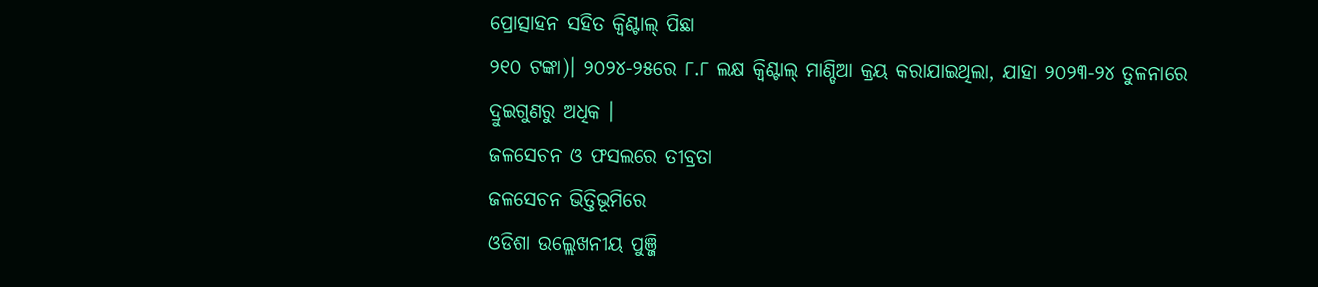ପ୍ରୋତ୍ସାହନ ସହିତ କ୍ୱିଣ୍ଟାଲ୍ ପିଛା
୨୧୦ ଟଙ୍କା)। ୨୦୨୪-୨୫ରେ ୮.୮ ଲକ୍ଷ କ୍ୱିଣ୍ଟାଲ୍ ମାଣ୍ଡିଆ କ୍ରୟ କରାଯାଇଥିଲା, ଯାହା ୨୦୨୩-୨୪ ତୁଳନାରେ
ଦ୍ରୁଇଗୁଣରୁ ଅଧିକ ।
ଜଳସେଚନ ଓ ଫସଲରେ ତୀବ୍ରତା
ଜଳସେଚନ ଭିତ୍ତିଭୂମିରେ
ଓଡିଶା ଉଲ୍ଲେଖନୀୟ ପୁଞ୍ଜି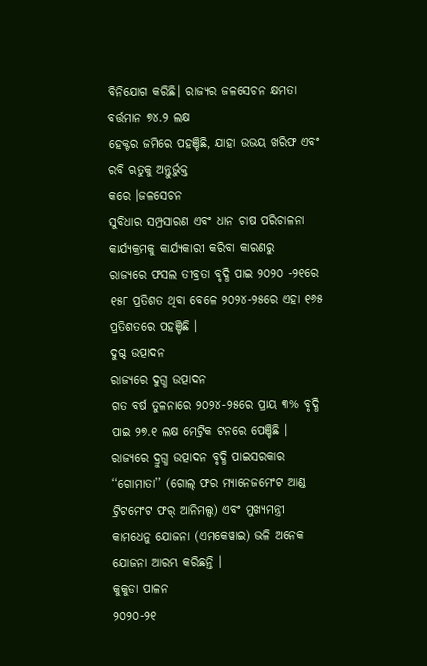ବିନିଯୋଗ କରିଛି। ରାଜ୍ୟର ଜଳସେଚନ କ୍ଷମତା ବର୍ତ୍ତମାନ ୭୪.୨ ଲକ୍ଷ
ହେକ୍ଟର ଜମିରେ ପହଞ୍ଚିଛି, ଯାହା ଉଭୟ ଖରିଫ ଏବଂ ରବି ଋତୁକୁ ଅନ୍ତୁର୍ଭୁକ୍ତ
କରେ ।ଜଳସେଚନ
ସୁବିଧାର ସମ୍ପ୍ରସାରଣ ଏବଂ ଧାନ ଚାଷ ପରିଚାଳନା କାର୍ଯ୍ୟକ୍ରମକୁ କାର୍ଯ୍ୟକାରୀ କରିବା କାରଣରୁ
ରାଜ୍ୟରେ ଫସଲ ତୀବ୍ରତା ବୃଦ୍ଧି ପାଇ ୨୦୨୦ -୨୧ରେ ୧୫୮ ପ୍ରତିଶତ ଥିବା ବେଳେ ୨୦୨୪-୨୫ରେ ଏହା ୧୬୫
ପ୍ରତିଶତରେ ପହଞ୍ଚିଛି ।
ଦୁଗ୍ଦ ଉତ୍ପାଦନ
ରାଜ୍ୟରେ ଦୁଗ୍ଧ ଉତ୍ପାଦନ
ଗତ ବର୍ଷ ତୁଳନାରେ ୨୦୨୪-୨୫ରେ ପ୍ରାୟ ୩% ବୃଦ୍ଧି ପାଇ ୨୭.୧ ଲକ୍ଷ ମେଟ୍ରିକ ଟନରେ ପେଞ୍ଚିଛି ।
ରାଜ୍ୟରେ ଦ୍ରୁଗ୍ଧ ଉତ୍ପାଦନ ବୃଦ୍ଧି ପାଇସରକାର
‘‘ଗୋମାତା’’ (ଗୋଲ୍ ଫର ମ୍ୟାନେଜମେଂଟ ଆଣ୍ଡ ଟ୍ରିଟମେଂଟ ଫର୍ ଆନିମଲ୍ସ) ଏବଂ ମୁଖ୍ୟମନ୍ତ୍ରୀ
କାମଧେନୁ ଯୋଜନା (ଏମକେୱାଇ) ଭଳି ଅନେକ ଯୋଜନା ଆରମ୍ଭ କରିଛନ୍ତି ।
କୁକୁଡା ପାଳନ
୨୦୨୦-୨୧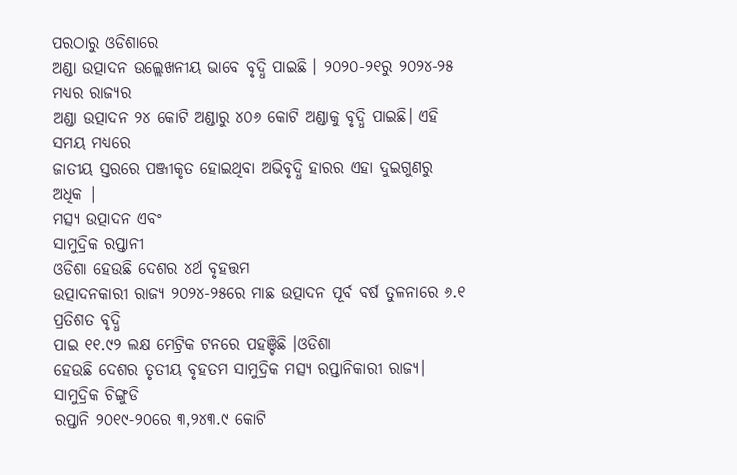ପରଠାରୁ ଓଡିଶାରେ
ଅଣ୍ଡା ଉତ୍ପାଦନ ଉଲ୍ଲେଖନୀୟ ଭାବେ ବୃଦ୍ଧି ପାଇଛି । ୨୦୨୦-୨୧ରୁ ୨୦୨୪-୨୫ ମଧ୍ୟର ରାଜ୍ୟର
ଅଣ୍ଡା ଉତ୍ପାଦନ ୨୪ କୋଟି ଅଣ୍ଡାରୁ ୪୦୬ କୋଟି ଅଣ୍ଡାକୁ ବୃଦ୍ଧି ପାଇଛି। ଏହି ସମୟ ମଧ୍ୟରେ
ଜାତୀୟ ସ୍ତରରେ ପଞ୍ଜୀକୃତ ହୋଇଥିବା ଅଭିବୃଦ୍ଧି ହାରର ଏହା ଦୁଇଗୁଣରୁ ଅଧିକ |
ମତ୍ସ୍ୟ ଉତ୍ପାଦନ ଏବଂ
ସାମୁଦ୍ରିକ ରପ୍ତାନୀ
ଓଡିଶା ହେଉଛି ଦେଶର ୪ର୍ଥ ବୃହତ୍ତମ
ଉତ୍ପାଦନକାରୀ ରାଜ୍ୟ ୨୦୨୪-୨୫ରେ ମାଛ ଉତ୍ପାଦନ ପୂର୍ବ ବର୍ଷ ତୁଳନାରେ ୬.୧ ପ୍ରତିଶତ ବୃଦ୍ଧି
ପାଇ ୧୧.୯୨ ଲକ୍ଷ ମେଟ୍ରିକ ଟନରେ ପହଞ୍ଚିଛି ।ଓଡିଶା
ହେଉଛି ଦେଶର ତୃତୀୟ ବୃହତମ ସାମୁଦ୍ରିକ ମତ୍ସ୍ୟ ରପ୍ତାନିକାରୀ ରାଜ୍ୟ। ସାମୁଦ୍ରିକ ଚିଙ୍ଗୁଡି
ରପ୍ତାନି ୨୦୧୯-୨୦ରେ ୩,୨୪୩.୯ କୋଟି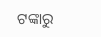ଟଙ୍କାରୁ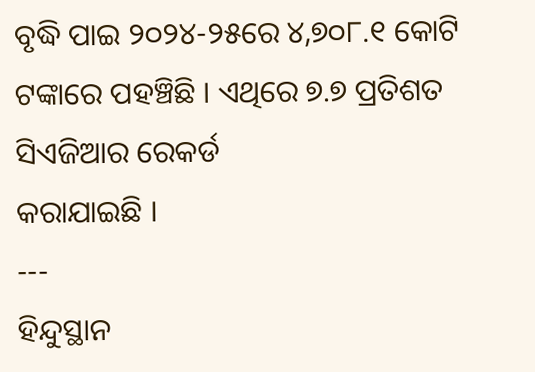ବୃଦ୍ଧି ପାଇ ୨୦୨୪-୨୫ରେ ୪,୭୦୮.୧ କୋଟି ଟଙ୍କାରେ ପହଞ୍ଚିଛି । ଏଥିରେ ୭.୭ ପ୍ରତିଶତ ସିଏଜିଆର ରେକର୍ଡ
କରାଯାଇଛି ।
---
ହିନ୍ଦୁସ୍ଥାନ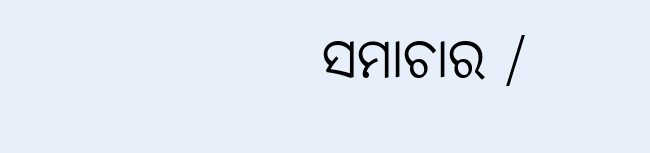ସମାଚାର /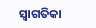ସ୍ୱାଗତିକା